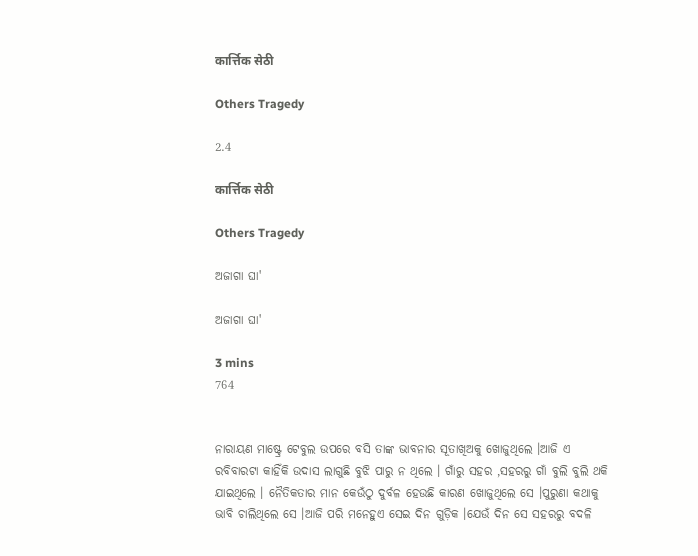कार्त्तिक सेठी

Others Tragedy

2.4

कार्त्तिक सेठी

Others Tragedy

ଅଜାଗା ଘା'

ଅଜାଗା ଘା'

3 mins
764


ନାରାୟଣ ମାଷ୍ଟ୍ରେ ଟେବୁଲ ଉପରେ ବସି ତାଙ୍କ ଭାବନାର ସୂତାଖିଅକୁ ଖୋଜୁଥିଲେ ।ଆଜି ଏ ରବିବାରଟା କାହିଁକି ଉଦାସ ଲାଗୁଛି ବୁଝି ପାରୁ ନ ଥିଲେ । ଗାଁରୁ ସହର ,ସହରରୁ ଗାଁ ବୁଲି ବୁଲି ଥକି ଯାଇଥିଲେ । ନୈତିକତାର ମାନ କେଉଁଠୁ ଦୁର୍ବଳ ହେଉଛି କାରଣ ଖୋଜୁଥିଲେ ସେ ।ପୁରୁଣା କଥାକୁ ଭାବି ଚାଲିଥିଲେ ସେ ।ଆଜି ପରି ମନେହୁଏ ସେଇ ଦିନ ଗୁଡ଼ିକ ।ଯେଉଁ ଦିନ ସେ ସହରରୁ ବଦଳି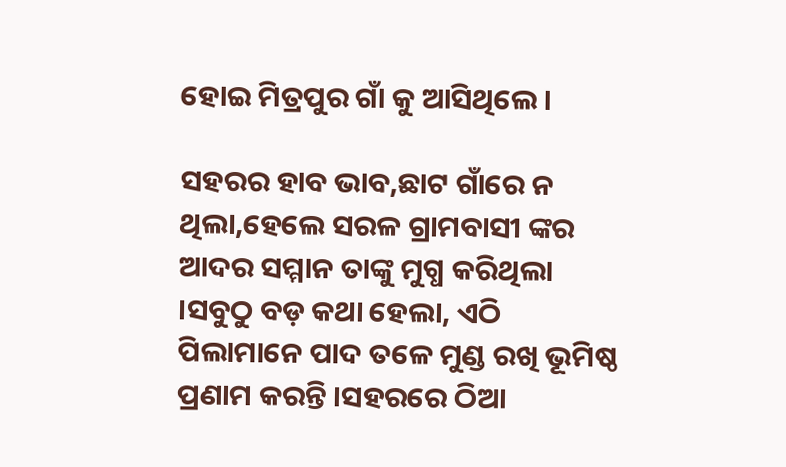ହୋଇ ମିତ୍ରପୁର ଗାଁ କୁ ଆସିଥିଲେ ।

ସହରର ହାବ ଭାବ,ଛାଟ ଗାଁରେ ନ ଥିଲା,ହେଲେ ସରଳ ଗ୍ରାମବାସୀ ଙ୍କର ଆଦର ସମ୍ମାନ ତାଙ୍କୁ ମୁଗ୍ଧ କରିଥିଲା ।ସବୁଠୁ ବଡ଼ କଥା ହେଲା, ଏଠି ପିଲାମାନେ ପାଦ ତଳେ ମୁଣ୍ଡ ରଖି ଭୂମିଷ୍ଠ ପ୍ରଣାମ କରନ୍ତି ।ସହରରେ ଠିଆ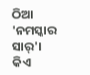ଠିଆ 'ନମସ୍କାର ସାର୍'। କିଏ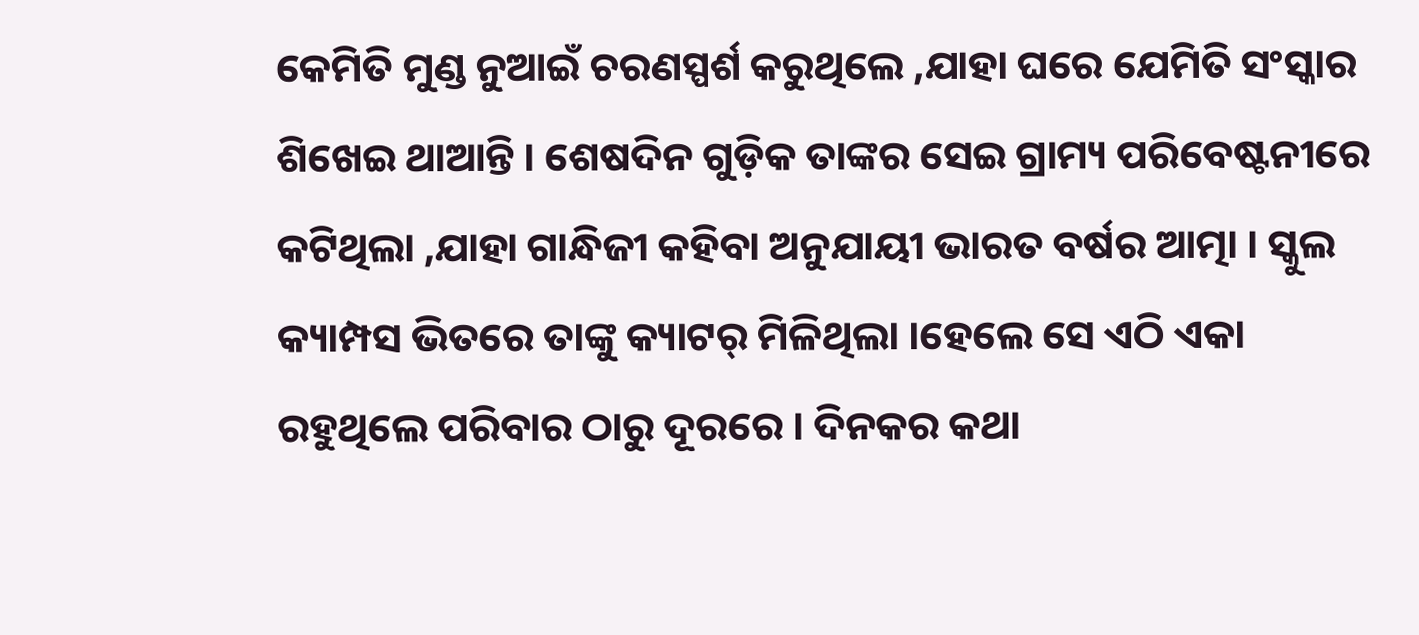କେମିତି ମୁଣ୍ଡ ନୁଆଇଁ ଚରଣସ୍ପର୍ଶ କରୁଥିଲେ ,ଯାହା ଘରେ ଯେମିତି ସଂସ୍କାର ଶିଖେଇ ଥାଆନ୍ତି । ଶେଷଦିନ ଗୁଡ଼ିକ ତାଙ୍କର ସେଇ ଗ୍ରାମ୍ୟ ପରିବେଷ୍ଟନୀରେ କଟିଥିଲା ,ଯାହା ଗାନ୍ଧିଜୀ କହିବା ଅନୁଯାୟୀ ଭାରତ ବର୍ଷର ଆତ୍ମା । ସ୍କୁଲ କ୍ୟାମ୍ପସ ଭିତରେ ତାଙ୍କୁ କ୍ୟାଟର୍ ମିଳିଥିଲା ।ହେଲେ ସେ ଏଠି ଏକା ରହୁଥିଲେ ପରିବାର ଠାରୁ ଦୂରରେ । ଦିନକର କଥା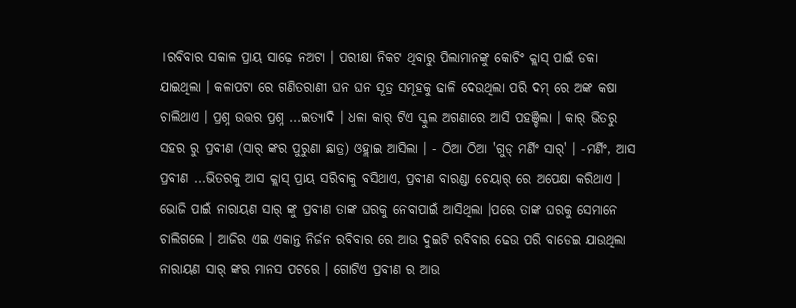।ରବିବାର ସକାଳ ପ୍ରାୟ ସାଢ଼େ ନଅଟା । ପରୀକ୍ଷା ନିକଟ ଥିବାରୁ ପିଲାମାନଙ୍କୁ କୋଚିଂ କ୍ଲାସ୍ ପାଇଁ ଡକା ଯାଇଥିଲା । କଳାପଟା ରେ ଗଣିତରାଣୀ ଘନ ଘନ ସୂତ୍ର ସମୂହକୁ ଢାଳି ଦେଉଥିଲା ପରି ଦମ୍ ରେ ଅଙ୍କ କଷା ଚାଲିଥାଏ । ପ୍ରଶ୍ନ ଉତ୍ତର ପ୍ରଶ୍ନ ...ଇତ୍ୟାଦି । ଧଳା କାର୍ ଟିଏ ସ୍କୁଲ ଅଗଣାରେ ଆସି ପହଞ୍ଚିଲା । କାର୍ ଭିତରୁ ସହର ରୁ ପ୍ରବୀଣ (ସାର୍ ଙ୍କର ପୁରୁଣା ଛାତ୍ର) ଓହ୍ଲାଇ ଆସିଲା । - ଠିଆ ଠିଆ 'ଗୁଡ୍ ମର୍ଣିଂ ସାର୍' । -ମର୍ଣିଂ, ଆସ ପ୍ରବୀଣ ...ଭିତରକୁ ଆସ କ୍ଲାସ୍ ପ୍ରାୟ ସରିବାକୁ ବସିଥାଏ, ପ୍ରବୀଣ ବାରଣ୍ଡା ଚେୟାର୍ ରେ ଅପେକ୍ଷା କରିଥାଏ । ଭୋଜି ପାଇଁ ନାରାୟଣ ସାର୍ ଙ୍କୁ ପ୍ରବୀଣ ତାଙ୍କ ଘରକୁ ନେବାପାଇଁ ଆସିଥିଲା ।ପରେ ତାଙ୍କ ଘରକୁ ସେମାନେ ଚାଲିଗଲେ । ଆଜିର ଏଇ ଏକାନ୍ତ ନିର୍ଜନ ରବିବାର ରେ ଆଉ ଦୁଇଟି ରବିବାର ଢେଉ ପରି ବାଡେଇ ଯାଉଥିଲା ନାରାୟଣ ସାର୍ ଙ୍କର ମାନସ ପଟରେ । ଗୋଟିଏ ପ୍ରବୀଣ ର ଆଉ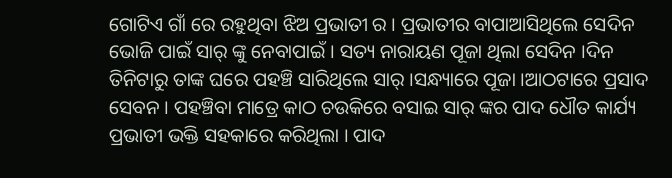ଗୋଟିଏ ଗାଁ ରେ ରହୁଥିବା ଝିଅ ପ୍ରଭାତୀ ର । ପ୍ରଭାତୀର ବାପାଆସିଥିଲେ ସେଦିନ ଭୋଜି ପାଇଁ ସାର୍ ଙ୍କୁ ନେବାପାଇଁ । ସତ୍ୟ ନାରାୟଣ ପୂଜା ଥିଲା ସେଦିନ ।ଦିନ ତିନିଟାରୁ ତାଙ୍କ ଘରେ ପହଞ୍ଚି ସାରିଥିଲେ ସାର୍ ।ସନ୍ଧ୍ୟାରେ ପୂଜା ।ଆଠଟାରେ ପ୍ରସାଦ ସେବନ । ପହଞ୍ଚିବା ମାତ୍ରେ କାଠ ଚଉକିରେ ବସାଇ ସାର୍ ଙ୍କର ପାଦ ଧୌତ କାର୍ଯ୍ୟ ପ୍ରଭାତୀ ଭକ୍ତି ସହକାରେ କରିଥିଲା । ପାଦ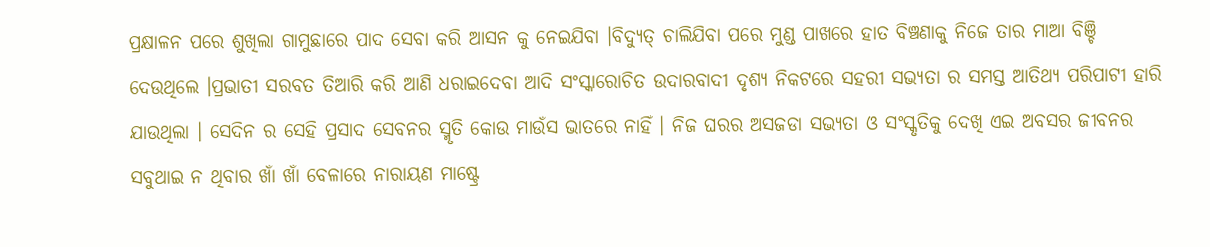ପ୍ରକ୍ଷାଳନ ପରେ ଶୁଖିଲା ଗାମୁଛାରେ ପାଦ ସେବା କରି ଆସନ କୁ ନେଇଯିବା ।ବିଦ୍ୟୁତ୍ ଚାଲିଯିବା ପରେ ମୁଣ୍ଡ ପାଖରେ ହାତ ବିଞ୍ଚଣାକୁ ନିଜେ ତାର ମାଆ ବିଞ୍ଚି ଦେଉଥିଲେ ।ପ୍ରଭାତୀ ସରବତ ତିଆରି କରି ଆଣି ଧରାଇଦେବା ଆଦି ସଂସ୍କାରୋଚିତ ଉଦାରବାଦୀ ଦୃଶ୍ୟ ନିକଟରେ ସହରୀ ସଭ୍ୟତା ର ସମସ୍ତ ଆତିଥ୍ୟ ପରିପାଟୀ ହାରି ଯାଉଥିଲା । ସେଦିନ ର ସେହି ପ୍ରସାଦ ସେବନର ସ୍ମୃତି କୋଉ ମାଉଁସ ଭାତରେ ନାହିଁ । ନିଜ ଘରର ଅସଜଡା ସଭ୍ୟତା ଓ ସଂସ୍କୃତିକୁ ଦେଖି ଏଇ ଅବସର ଜୀବନର ସବୁଥାଇ ନ ଥିବାର ଖାଁ ଖାଁ ବେଳାରେ ନାରାୟଣ ମାଷ୍ଟ୍ରେ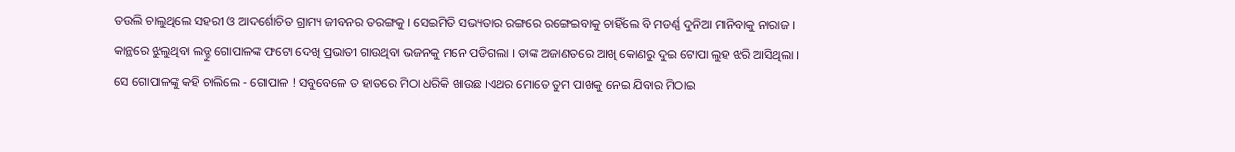ତଉଲି ଚାଲୁଥିଲେ ସହରୀ ଓ ଆଦର୍ଶୋଚିତ ଗ୍ରାମ୍ୟ ଜୀବନର ତରଙ୍ଗକୁ । ସେଇମିତି ସଭ୍ୟତାର ରଙ୍ଗରେ ରଙ୍ଗେଇବାକୁ ଚାହିଁଲେ ବି ମଡର୍ଣ୍ଣ ଦୁନିଆ ମାନିବାକୁ ନାରାଜ । କାନ୍ଥରେ ଝୁଲୁଥିବା ଲଡ୍ଡୁ ଗୋପାଳଙ୍କ ଫଟୋ ଦେଖି ପ୍ରଭାତୀ ଗାଉଥିବା ଭଜନକୁ ମନେ ପଡିଗଲା । ତାଙ୍କ ଅଜାଣତରେ ଆଖି କୋଣରୁ ଦୁଇ ଟୋପା ଲୁହ ଝରି ଆସିଥିଲା । ସେ ଗୋପାଳଙ୍କୁ କହି ଚାଲିଲେ - ଗୋପାଳ ! ସବୁବେଳେ ତ ହାତରେ ମିଠା ଧରିକି ଖାଉଛ ।ଏଥର ମୋତେ ତୁମ ପାଖକୁ ନେଇ ଯିବାର ମିଠାଇ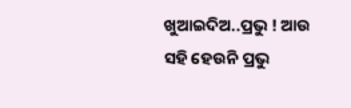ଖୁଆଇଦିଅ..ପ୍ରଭୁ ! ଆଉ ସହି ହେଉନି ପ୍ରଭୁ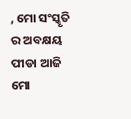, ମୋ ସଂସ୍କୃତି ର ଅବକ୍ଷୟ ପୀଡା ଆଜି ମୋ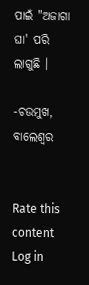ପାଇଁ "ଅଜାଗା ଘା' ପରି ଲାଗୁଛି ।

-ଚଉମୁଖ, ବାଲେଶ୍ଵର


Rate this content
Log in